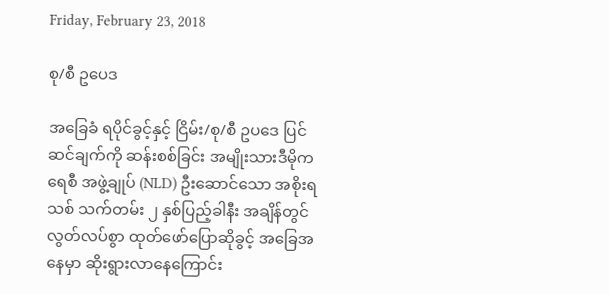Friday, February 23, 2018

စု/စီ ဥပေဒ

အခြေခံ ရပိုင်ခွင့်နှင့် ငြိမ်း/စု/စီ ဥပဒေ ပြင်ဆင်ချက်ကို ဆန်းစစ်ခြင်း အမျိုးသားဒီမိုကရေစီ အဖွဲ့ချုပ် (NLD) ဦးဆောင်သော အစိုးရသစ် သက်တမ်း ၂ နှစ်ပြည့်ခါနီး အချိန်တွင် လွတ်လပ်စွာ ထုတ်ဖော်ပြောဆိုခွင့် အခြေအနေမှာ ဆိုးရွားလာနေကြောင်း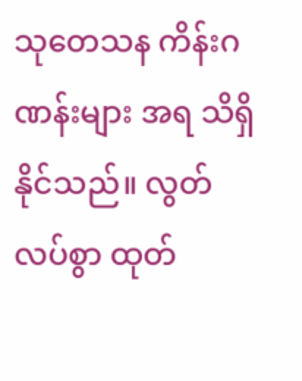သုတေသန ကိန်းဂဏန်းများ အရ သိရှိနိုင်သည်။ လွတ်လပ်စွာ ထုတ်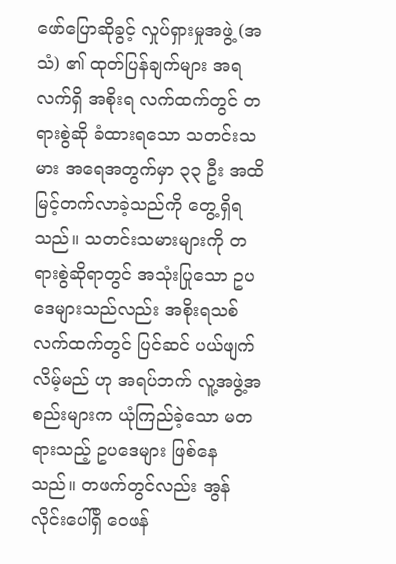ဖော်ပြောဆိုခွင့် လှုပ်ရှားမှုအဖွဲ့ (အသံ) ၏ ထုတ်ပြန်ချက်များ အရ လက်ရှိ အစိုးရ လက်ထက်တွင် တရားစွဲဆို ခံထားရသော သတင်းသမား အရေအတွက်မှာ ၃၃ ဦး အထိ မြင့်တက်လာခဲ့သည်ကို တွေ့ရှိရသည်။ သတင်းသမားများကို တရားစွဲဆိုရာတွင် အသုံးပြုသော ဥပဒေများသည်လည်း အစိုးရသစ် လက်ထက်တွင် ပြင်ဆင် ပယ်ဖျက် လိမ့်မည် ဟု အရပ်ဘက် လူ့အဖွဲ့အစည်းများက ယုံကြည်ခဲ့သော မတရားသည့် ဥပဒေများ ဖြစ်နေသည်။ တဖက်တွင်လည်း အွန်လိုင်းပေါ်ရှိ ဝေဖန်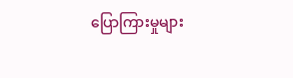ပြောကြားမှုများ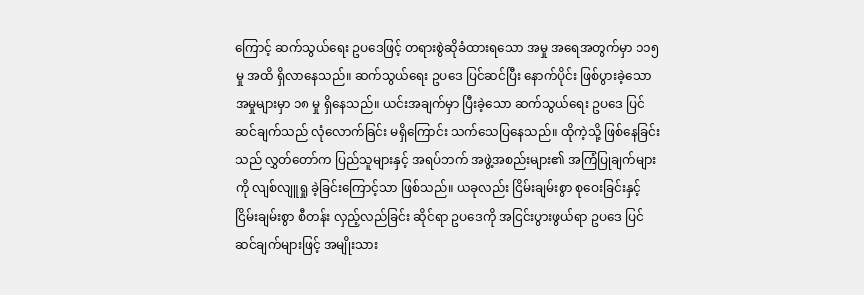ကြောင့် ဆက်သွယ်ရေး ဥပဒေဖြင့် တရားစွဲဆိုခံထားရသော အမှု အရေအတွက်မှာ ၁၁၅ မှု အထိ ရှိလာနေသည်။ ဆက်သွယ်ရေး ဥပဒေ ပြင်ဆင်ပြီး နောက်ပိုင်း ဖြစ်ပွားခဲ့သော အမှုများမှာ ၁၈ မှု ရှိနေသည်။ ယင်းအချက်မှာ ပြီးခဲ့သော ဆက်သွယ်ရေး ဥပဒေ ပြင်ဆင်ချက်သည် လုံလောက်ခြင်း မရှိကြောင်း သက်သေပြနေသည်။ ထိုကဲ့သို့ ဖြစ်နေခြင်းသည် လွှတ်တော်က ပြည်သူများနှင့် အရပ်ဘက် အဖွဲ့အစည်းများ၏ အကြံပြုချက်များကို လျစ်လျူရှု ခဲ့ခြင်းကြောင့်သာ ဖြစ်သည်။ ယခုလည်း ငြိမ်းချမ်းစွာ စုဝေးခြင်းနှင့် ငြိမ်းချမ်းစွာ စီတန်း လှည့်လည်ခြင်း ဆိုင်ရာ ဥပဒေကို အငြင်းပွားဖွယ်ရာ ဥပဒေ ပြင်ဆင်ချက်များဖြင့် အမျိုးသား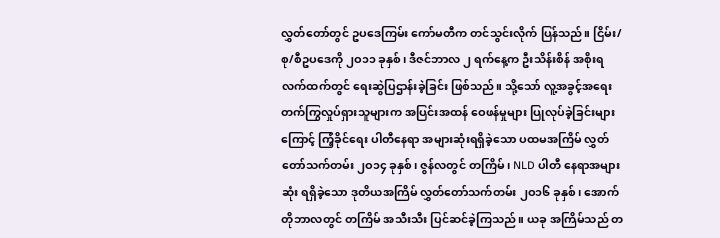လွှတ်တော်တွင် ဥပဒေကြမ်း ကော်မတီက တင်သွင်းလိုက် ပြန်သည်။ ငြိမ်း/စု/စီဥပဒေကို ၂ဝ၁၁ ခုနှစ်၊ ဒီဇင်ဘာလ ၂ ရက်နေ့က ဦးသိန်းစိန် အစိုးရ လက်ထက်တွင် ရေးဆွဲပြဌာန်းခဲ့ခြင်း ဖြစ်သည်။ သို့သော် လူ့အခွင့်အရေး တက်ကြွလှုပ်ရှားသူများက အပြင်းအထန် ဝေဖန်မှုများ ပြုလုပ်ခဲ့ခြင်းများကြောင့် ကြံ့ခိုင်ရေး ပါတီနေရာ အများဆုံးရရှိခဲ့သော ပထမအကြိမ် လွှတ်တော်သက်တမ်း ၂ဝ၁၄ ခုနှစ်၊ ဇွန်လတွင် တကြိမ်၊ NLD ပါတီ နေရာအများဆုံး ရရှိခဲ့သော ဒုတိယအကြိမ် လွှတ်တော်သက်တမ်း ၂ဝ၁၆ ခုနှစ်၊ အောက်တိုဘာလတွင် တကြိမ် အသီးသီး ပြင်ဆင်ခဲ့ကြသည်။ ယခု အကြိမ်သည် တ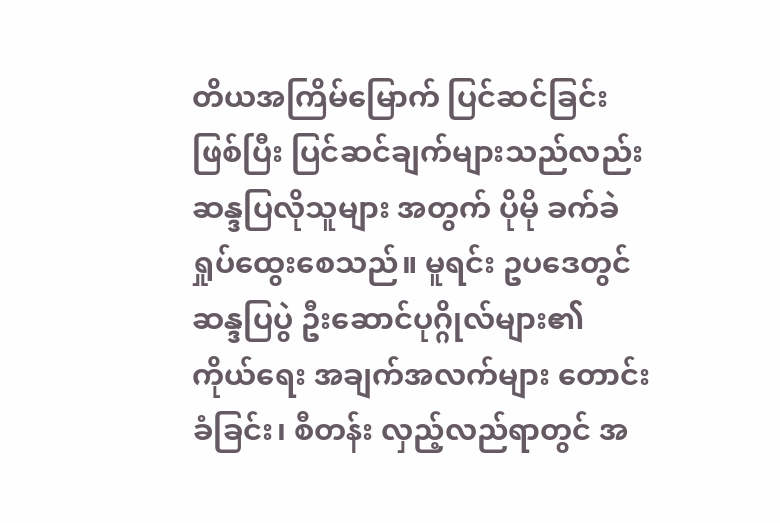တိယအကြိမ်မြောက် ပြင်ဆင်ခြင်း ဖြစ်ပြီး ပြင်ဆင်ချက်များသည်လည်း ဆန္ဒပြလိုသူများ အတွက် ပိုမို ခက်ခဲရှုပ်ထွေးစေသည်။ မူရင်း ဥပဒေတွင် ဆန္ဒပြပွဲ ဦးဆောင်ပုဂ္ဂိုလ်များ၏ ကိုယ်ရေး အချက်အလက်များ တောင်းခံခြင်း၊ စီတန်း လှည့်လည်ရာတွင် အ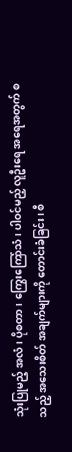သုံးပြုမည့် အလံ၊ ပိုစတာ၊ ကြွေးကြော်သံ၊ ပါဝင်မည့် လူဦးရေ အရေအတွက် စသည့် အသေးစိတ် အချက်များကို တောင်းခံခြင်း၊ စီ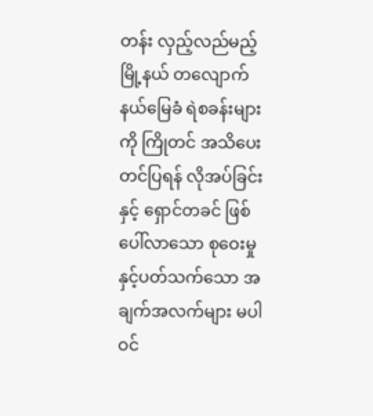တန်း လှည့်လည်မည့် မြို့နယ် တလျောက် နယ်မြေခံ ရဲစခန်းများကို ကြိုတင် အသိပေးတင်ပြရန် လိုအပ်ခြင်းနှင့် ရှောင်တခင် ဖြစ်ပေါ်လာသော စုဝေးမှုနှင့်ပတ်သက်သော အချက်အလက်များ မပါဝင်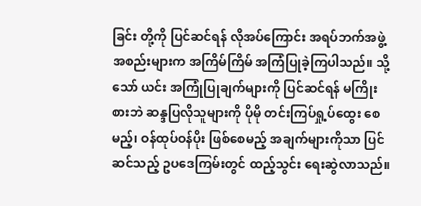ခြင်း တို့ကို ပြင်ဆင်ရန် လိုအပ်ကြောင်း အရပ်ဘက်အဖွဲ့အစည်းများက အကြိမ်ကြိမ် အကြံပြုခဲ့ကြပါသည်။ သို့သော် ယင်း အကြုံပြုချက်များကို ပြင်ဆင်ရန် မကြိုးစားဘဲ ဆန္ဒပြလိုသူများကို ပိုမို တင်းကြပ်ရှု့ပ်ထွေး စေမည့်၊ ဝန်ထုပ်ဝန်ပိုး ဖြစ်စေမည့် အချက်များကိုသာ ပြင်ဆင်သည့် ဥပဒေကြမ်းတွင် ထည့်သွင်း ရေးဆွဲလာသည်။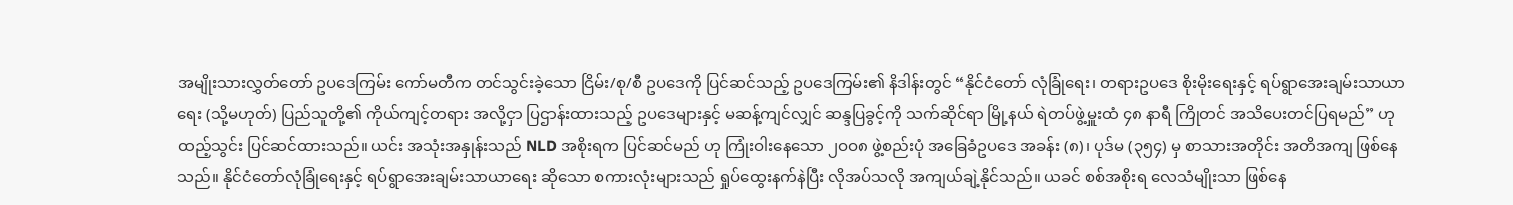အမျိုးသားလွှတ်တော် ဥပဒေကြမ်း ကော်မတီက တင်သွင်းခဲ့သော ငြိမ်း/စု/စီ ဥပဒေကို ပြင်ဆင်သည့် ဥပဒေကြမ်း၏ နိဒါန်းတွင် “နိုင်ငံတော် လုံခြုံရေး၊ တရားဥပဒေ စိုးမိုးရေးနှင့် ရပ်ရွာအေးချမ်းသာယာရေး (သို့မဟုတ်) ပြည်သူတို့၏ ကိုယ်ကျင့်တရား အလို့ငှာ ပြဌာန်းထားသည့် ဥပဒေများနှင့် မဆန့်ကျင်လျှင် ဆန္ဒပြခွင့်ကို သက်ဆိုင်ရာ မြို့နယ် ရဲတပ်ဖွဲ့မှူးထံ ၄၈ နာရီ ကြိုတင် အသိပေးတင်ပြရမည်” ဟု ထည့်သွင်း ပြင်ဆင်ထားသည်။ ယင်း အသုံးအနှုန်းသည် NLD အစိုးရက ပြင်ဆင်မည် ဟု ကြုံးဝါးနေသော ၂ဝဝ၈ ဖွဲ့စည်းပုံ အခြေခံဥပဒေ အခန်း (၈)၊ ပုဒ်မ (၃၅၄) မှ စာသားအတိုင်း အတိအကျ ဖြစ်နေသည်။ နိုင်ငံတော်လုံခြုံရေးနှင့် ရပ်ရွာအေးချမ်းသာယာရေး ဆိုသော စကားလုံးများသည် ရှုပ်ထွေးနက်နဲပြီး လိုအပ်သလို အကျယ်ချဲ့နိုင်သည်။ ယခင် စစ်အစိုးရ လေသံမျိုးသာ ဖြစ်နေ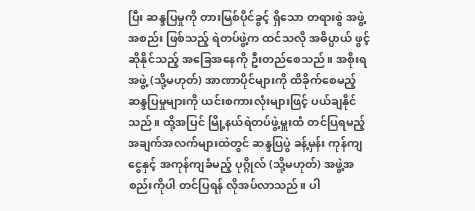ပြီး ဆန္ဒပြမှုကို တားမြစ်ပိုင်ခွင့် ရှိသော တရားစွဲ အဖွဲ့အစည်း ဖြစ်သည့် ရဲတပ်ဖွဲ့က ထင်သလို အဓိပ္ပာယ် ဖွင့်ဆိုနိုင်သည့် အခြေအနေကို ဦးတည်စေသည်။ အစိုးရအဖွဲ့ (သို့မဟုတ်) အာဏာပိုင်များကို ထိခိုက်စေမည့် ဆန္ဒပြမှုများကို ယင်းစကားလုံးများဖြင့် ပယ်ချနိုင်သည်။ ထို့အပြင် မြို့နယ်ရဲတပ်ဖွဲ့မှူးထံ တင်ပြရမည့် အချက်အလက်များထဲတွင် ဆန္ဒပြပွဲ ခန့်မှန်း ကုန်ကျငွေနှင့် အကုန်ကျခံမည့် ပုဂ္ဂိုလ် (သို့မဟုတ်) အဖွဲ့အစည်းကိုပါ တင်ပြရန် လိုအပ်လာသည်။ ပါ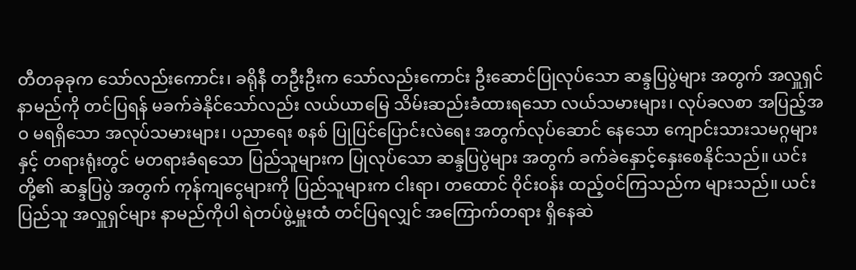တီတခုခုက သော်လည်းကောင်း၊ ခရိုနီ တဦးဦးက သော်လည်းကောင်း ဦးဆောင်ပြုလုပ်သော ဆန္ဒပြပွဲများ အတွက် အလှူရှင် နာမည်ကို တင်ပြရန် မခက်ခဲနိုင်သော်လည်း လယ်ယာမြေ သိမ်းဆည်းခံထားရသော လယ်သမားများ၊ လုပ်ခလစာ အပြည့်အဝ မရရှိသော အလုပ်သမားများ၊ ပညာရေး စနစ် ပြုပြင်ပြောင်းလဲရေး အတွက်လုပ်ဆောင် နေသော ကျောင်းသားသမဂ္ဂများနှင့် တရားရုံးတွင် မတရားခံရသော ပြည်သူများက ပြုလုပ်သော ဆန္ဒပြပွဲများ အတွက် ခက်ခဲနှောင့်နှေးစေနိုင်သည်။ ယင်းတို့၏ ဆန္ဒပြပွဲ အတွက် ကုန်ကျငွေများကို ပြည်သူများက ငါးရာ၊ တထောင် ဝိုင်းဝန်း ထည့်ဝင်ကြသည်က များသည်။ ယင်းပြည်သူ အလှူရှင်များ နာမည်ကိုပါ ရဲတပ်ဖွဲ့မှူးထံ တင်ပြရလျှင် အကြောက်တရား ရှိနေဆဲ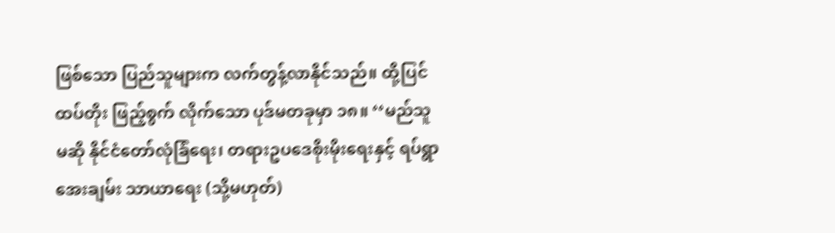ဖြစ်သော ပြည်သူများက လက်တွန့်လာနိုင်သည်။ ထို့ပြင် ထပ်တိုး ဖြည့်စွက် လိုက်သော ပုဒ်မတခုမှာ ၁၈။ ‘‘မည်သူမဆို နိုင်ငံတော်လုံခြံရေး၊ တရားဥပဒေစိုးမိုးရေးနှင့် ရပ်ရွာ အေးချမ်း သာယာရေး (သို့မဟုတ်)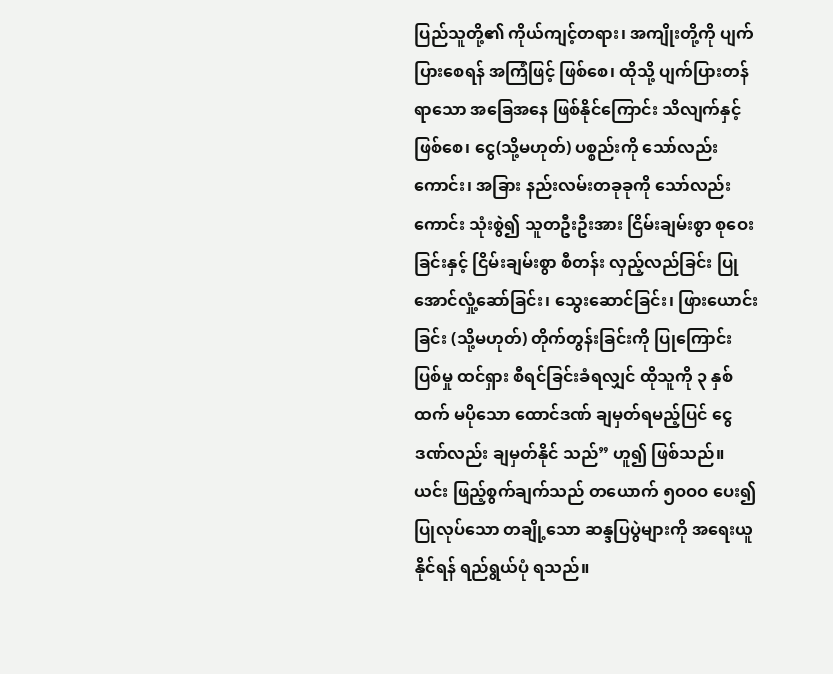ပြည်သူတို့၏ ကိုယ်ကျင့်တရား၊ အကျိုးတို့ကို ပျက်ပြားစေရန် အကြံဖြင့် ဖြစ်စေ၊ ထိုသို့ ပျက်ပြားတန်ရာသော အခြေအနေ ဖြစ်နိုင်ကြောင်း သိလျက်နှင့် ဖြစ်စေ၊ ငွေ(သို့မဟုတ်) ပစ္စည်းကို သော်လည်းကောင်း၊ အခြား နည်းလမ်းတခုခုကို သော်လည်းကောင်း သုံးစွဲ၍ သူတဦးဦးအား ငြိမ်းချမ်းစွာ စုဝေးခြင်းနှင့် ငြိမ်းချမ်းစွာ စီတန်း လှည့်လည်ခြင်း ပြုအောင်လှုံ့ဆော်ခြင်း၊ သွေးဆောင်ခြင်း၊ ဖြားယောင်းခြင်း (သို့မဟုတ်) တိုက်တွန်းခြင်းကို ပြုကြောင်း ပြစ်မှု ထင်ရှား စီရင်ခြင်းခံရလျှင် ထိုသူကို ၃ နှစ်ထက် မပိုသော ထောင်ဒဏ် ချမှတ်ရမည့်ပြင် ငွေဒဏ်လည်း ချမှတ်နိုင် သည်” ဟူ၍ ဖြစ်သည်။ ယင်း ဖြည့်စွက်ချက်သည် တယောက် ၅ဝဝဝ ပေး၍ ပြုလုပ်သော တချို့သော ဆန္ဒပြပွဲများကို အရေးယူနိုင်ရန် ရည်ရွယ်ပုံ ရသည်။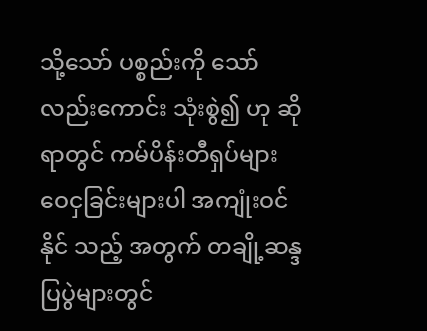သို့သော် ပစ္စည်းကို သော်လည်းကောင်း သုံးစွဲ၍ ဟု ဆိုရာတွင် ကမ်ပိန်းတီရှပ်များ ဝေငှခြင်းများပါ အကျုံးဝင်နိုင် သည့် အတွက် တချို့ဆန္ဒပြပွဲများတွင်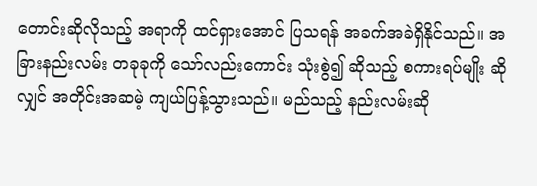တောင်းဆိုလိုသည့် အရာကို ထင်ရှားအောင် ပြသရန် အခက်အခဲရှိနိုင်သည်။ အခြားနည်းလမ်း တခုခုကို သော်လည်းကောင်း သုံးစွဲ၍ ဆိုသည့် စကားရပ်မျိုး ဆိုလျှင် အတိုင်းအဆမဲ့ ကျယ်ပြန့်သွားသည်။ မည်သည့် နည်းလမ်းဆို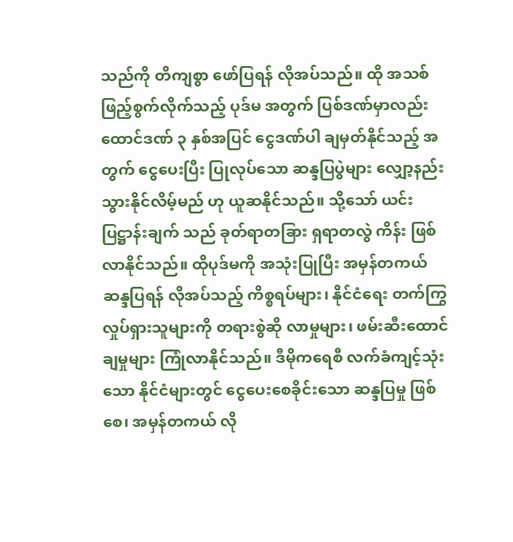သည်ကို တိကျစွာ ဖော်ပြရန် လိုအပ်သည်။ ထို အသစ် ဖြည့်စွက်လိုက်သည့် ပုဒ်မ အတွက် ပြစ်ဒဏ်မှာလည်း ထောင်ဒဏ် ၃ နှစ်အပြင် ငွေဒဏ်ပါ ချမှတ်နိုင်သည့် အတွက် ငွေပေးပြီး ပြုလုပ်သော ဆန္ဒပြပွဲများ လျှော့နည်း သွားနိုင်လိမ့်မည် ဟု ယူဆနိုင်သည်။ သို့သော် ယင်းပြဋ္ဌာန်းချက် သည် ခုတ်ရာတခြား ရှရာတလွဲ ကိန်း ဖြစ်လာနိုင်သည်။ ထိုပုဒ်မကို အသုံးပြုပြီး အမှန်တကယ် ဆန္ဒပြရန် လိုအပ်သည့် ကိစ္စရပ်များ၊ နိုင်ငံရေး တက်ကြွလှုပ်ရှားသူများကို တရားစွဲဆို လာမှုများ၊ ဖမ်းဆီးထောင်ချမှုများ ကြုံလာနိုင်သည်။ ဒီမိုကရေစီ လက်ခံကျင့်သုံးသော နိုင်ငံများတွင် ငွေပေးစေခိုင်းသော ဆန္ဒပြမှု ဖြစ်စေ၊ အမှန်တကယ် လို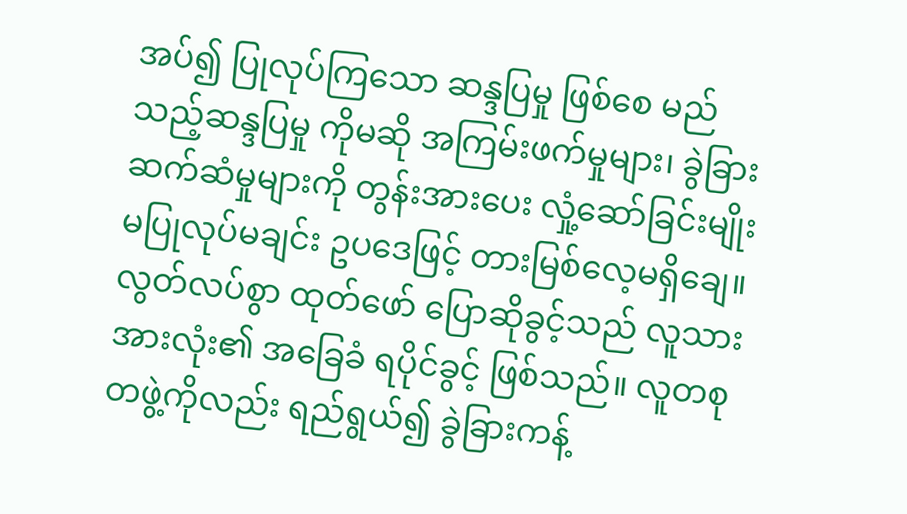အပ်၍ ပြုလုပ်ကြသော ဆန္ဒပြမှု ဖြစ်စေ မည်သည့်ဆန္ဒပြမှု ကိုမဆို အကြမ်းဖက်မှုများ၊ ခွဲခြား ဆက်ဆံမှုများကို တွန်းအားပေး လှုံ့ဆော်ခြင်းမျိုး မပြုလုပ်မချင်း ဥပဒေဖြင့် တားမြစ်လေ့မရှိချေ။ လွတ်လပ်စွာ ထုတ်ဖော် ပြောဆိုခွင့်သည် လူသား အားလုံး၏ အခြေခံ ရပိုင်ခွင့် ဖြစ်သည်။ လူတစုတဖွဲ့ကိုလည်း ရည်ရွယ်၍ ခွဲခြားကန့်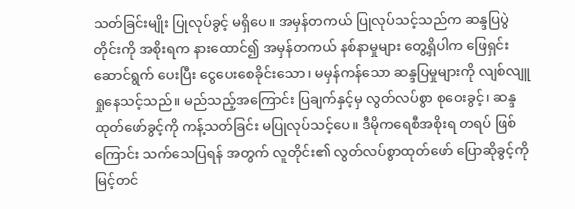သတ်ခြင်းမျိုး ပြုလုပ်ခွင့် မရှိပေ။ အမှန်တကယ် ပြုလုပ်သင့်သည်က ဆန္ဒပြပွဲတိုင်းကို အစိုးရက နားထောင်၍ အမှန်တကယ် နစ်နာမှုများ တွေ့ရှိပါက ဖြေရှင်းဆောင်ရွက် ပေးပြီး ငွေပေးစေခိုင်းသော၊ မမှန်ကန်သော ဆန္ဒပြမှုများကို လျစ်လျူရှုနေသင့်သည်။ မည်သည့်အကြောင်း ပြချက်နှင့်မှ လွတ်လပ်စွာ စုဝေးခွင့်၊ ဆန္ဒထုတ်ဖော်ခွင့်ကို ကန့်သတ်ခြင်း မပြုလုပ်သင့်ပေ။ ဒီမိုကရေစီအစိုးရ တရပ် ဖြစ်ကြောင်း သက်သေပြရန် အတွက် လူတိုင်း၏ လွတ်လပ်စွာထုတ်ဖော် ပြောဆိုခွင့်ကို မြင့်တင်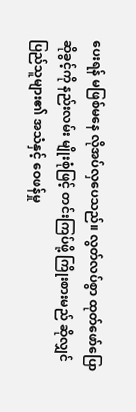ပေးရန် မဖြစ်မနေ လိုအပ်လှပေသည်။ လွတ်လပ်စွာ ထုတ်ဖော်ပြောဆိုခွင့်ကို နည်းလမ်း မျိုးစုံဖြင့် တင်းကြပ်ဖို့ ကြိုးစားမည် ဆိုလျှင် ပြည်သူများ၏ အသံနှင့် ဝေဖန်မှု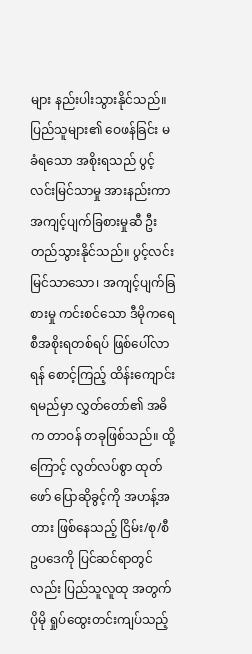များ နည်းပါးသွားနိုင်သည်။ ပြည်သူများ၏ ဝေဖန်ခြင်း မခံရသော အစိုးရသည် ပွင့်လင်းမြင်သာမှု အားနည်းကာ အကျင့်ပျက်ခြစားမှုဆီ ဦးတည်သွားနိုင်သည်။ ပွင့်လင်းမြင်သာသော၊ အကျင့်ပျက်ခြစားမှု ကင်းစင်သော ဒီမိုကရေစီအစိုးရတစ်ရပ် ဖြစ်ပေါ်လာရန် စောင့်ကြည့် ထိန်းကျောင်းရမည်မှာ လွှတ်တော်၏ အဓိက တာဝန် တခုဖြစ်သည်။ ထို့ကြောင့် လွတ်လပ်စွာ ထုတ်ဖော် ပြောဆိုခွင့်ကို အဟန့်အတား ဖြစ်နေသည့် ငြိမ်း/စု/စီဥပဒေကို ပြင်ဆင်ရာတွင်လည်း ပြည်သူလူထု အတွက် ပိုမို ရှုပ်ထွေးတင်းကျပ်သည့်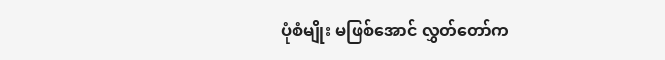ပုံစံမျိုး မဖြစ်အောင် လွှတ်တော်က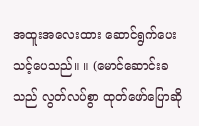အထူးအလေးထား ဆောင်ရွက်ပေး သင့်ပေသည်။ ။ (မောင်ဆောင်းခသည် လွတ်လပ်စွာ ထုတ်ဖော်ပြောဆို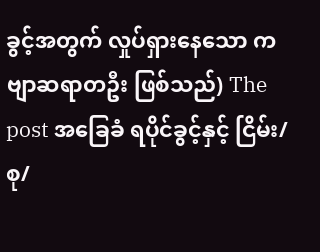ခွင့်အတွက် လှုပ်ရှားနေသော ကဗျာဆရာတဦး ဖြစ်သည်) The post အခြေခံ ရပိုင်ခွင့်နှင့် ငြိမ်း/စု/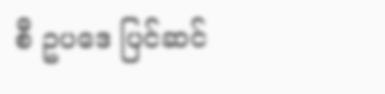စီ ဥပဒေ ပြင်ဆင်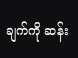ချက်ကို ဆန်း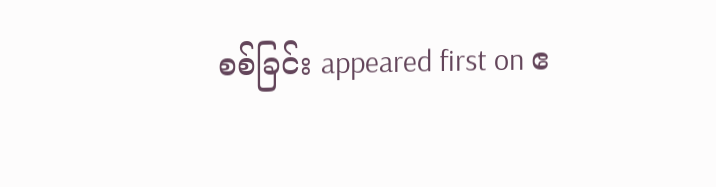စစ်ခြင်း appeared first on ဧ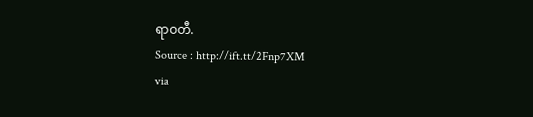ရာဝတီ.
Source : http://ift.tt/2Fnp7XM
via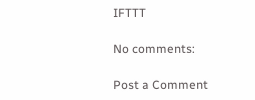IFTTT

No comments:

Post a Comment